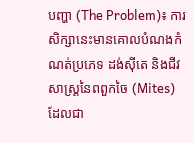បញ្ហា (The Problem)៖ ការសិក្សានេះមានគោលបំណងកំណត់ប្រភេទ ដង់ស៊ីតេ និងជីវសាស្ត្រនៃពពួកចៃ (Mites) ដែលជា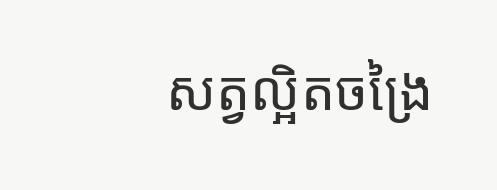សត្វល្អិតចង្រៃ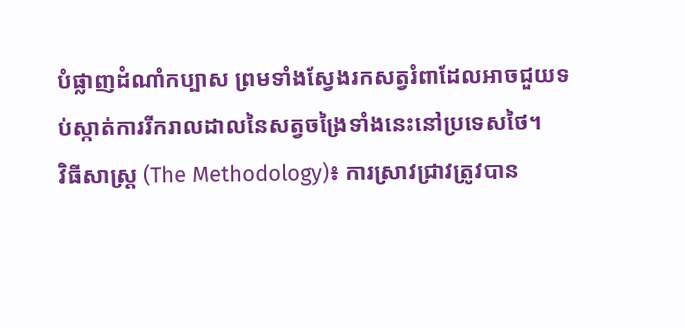បំផ្លាញដំណាំកប្បាស ព្រមទាំងស្វែងរកសត្វរំពាដែលអាចជួយទប់ស្កាត់ការរីករាលដាលនៃសត្វចង្រៃទាំងនេះនៅប្រទេសថៃ។
វិធីសាស្ត្រ (The Methodology)៖ ការស្រាវជ្រាវត្រូវបាន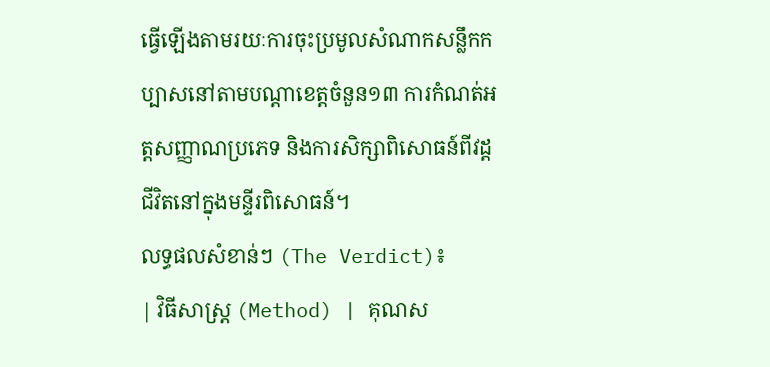ធ្វើឡើងតាមរយៈការចុះប្រមូលសំណាកសន្លឹកកប្បាសនៅតាមបណ្តាខេត្តចំនួន១៣ ការកំណត់អត្តសញ្ញាណប្រភេទ និងការសិក្សាពិសោធន៍ពីវដ្តជីវិតនៅក្នុងមន្ទីរពិសោធន៍។
លទ្ធផលសំខាន់ៗ (The Verdict)៖
| វិធីសាស្ត្រ (Method) | គុណស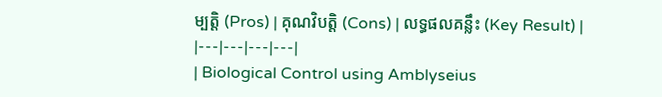ម្បត្តិ (Pros) | គុណវិបត្តិ (Cons) | លទ្ធផលគន្លឹះ (Key Result) |
|---|---|---|---|
| Biological Control using Amblyseius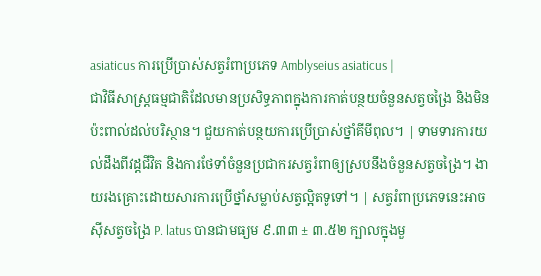asiaticus ការប្រើប្រាស់សត្វរំពាប្រភេទ Amblyseius asiaticus |
ជាវិធីសាស្ត្រធម្មជាតិដែលមានប្រសិទ្ធភាពក្នុងការកាត់បន្ថយចំនួនសត្វចង្រៃ និងមិនប៉ះពាល់ដល់បរិស្ថាន។ ជួយកាត់បន្ថយការប្រើប្រាស់ថ្នាំគីមីពុល។ | ទាមទារការយល់ដឹងពីវដ្តជីវិត និងការថែទាំចំនួនប្រជាករសត្វរំពាឲ្យស្របនឹងចំនួនសត្វចង្រៃ។ ងាយរងគ្រោះដោយសារការប្រើថ្នាំសម្លាប់សត្វល្អិតទូទៅ។ | សត្វរំពាប្រភេទនេះអាចស៊ីសត្វចង្រៃ P. latus បានជាមធ្យម ៩.៣៣ ± ៣.៥២ ក្បាលក្នុងមួ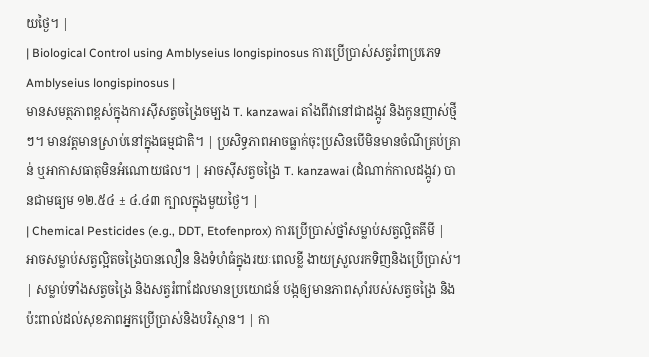យថ្ងៃ។ |
| Biological Control using Amblyseius longispinosus ការប្រើប្រាស់សត្វរំពាប្រភេទ Amblyseius longispinosus |
មានសមត្ថភាពខ្ពស់ក្នុងការស៊ីសត្វចង្រៃចម្បង T. kanzawai តាំងពីវានៅជាដង្កូវ និងកូនញាស់ថ្មីៗ។ មានវត្តមានស្រាប់នៅក្នុងធម្មជាតិ។ | ប្រសិទ្ធភាពអាចធ្លាក់ចុះប្រសិនបើមិនមានចំណីគ្រប់គ្រាន់ ឬអាកាសធាតុមិនអំណោយផល។ | អាចស៊ីសត្វចង្រៃ T. kanzawai (ដំណាក់កាលដង្កូវ) បានជាមធ្យម ១២.៥៤ ± ៤.៤៣ ក្បាលក្នុងមួយថ្ងៃ។ |
| Chemical Pesticides (e.g., DDT, Etofenprox) ការប្រើប្រាស់ថ្នាំសម្លាប់សត្វល្អិតគីមី |
អាចសម្លាប់សត្វល្អិតចង្រៃបានលឿន និងទំហំធំក្នុងរយៈពេលខ្លី ងាយស្រួលរកទិញនិងប្រើប្រាស់។ | សម្លាប់ទាំងសត្វចង្រៃ និងសត្វរំពាដែលមានប្រយោជន៍ បង្កឲ្យមានភាពស៊ាំរបស់សត្វចង្រៃ និងប៉ះពាល់ដល់សុខភាពអ្នកប្រើប្រាស់និងបរិស្ថាន។ | កា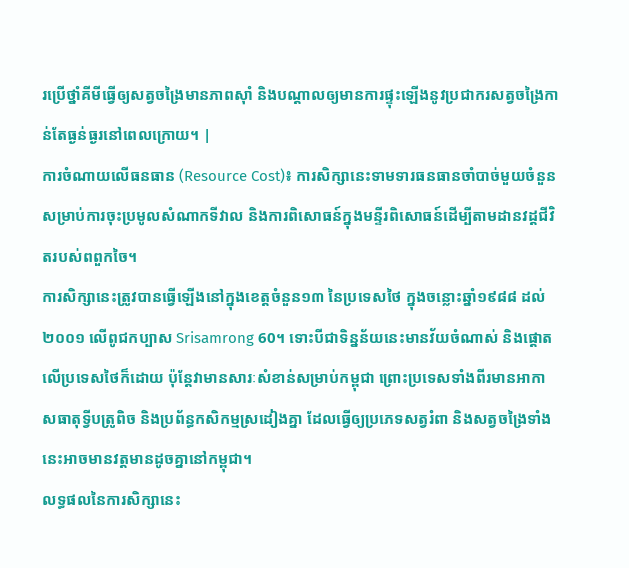រប្រើថ្នាំគីមីធ្វើឲ្យសត្វចង្រៃមានភាពស៊ាំ និងបណ្តាលឲ្យមានការផ្ទុះឡើងនូវប្រជាករសត្វចង្រៃកាន់តែធ្ងន់ធ្ងរនៅពេលក្រោយ។ |
ការចំណាយលើធនធាន (Resource Cost)៖ ការសិក្សានេះទាមទារធនធានចាំបាច់មួយចំនួនសម្រាប់ការចុះប្រមូលសំណាកទីវាល និងការពិសោធន៍ក្នុងមន្ទីរពិសោធន៍ដើម្បីតាមដានវដ្តជីវិតរបស់ពពួកចៃ។
ការសិក្សានេះត្រូវបានធ្វើឡើងនៅក្នុងខេត្តចំនួន១៣ នៃប្រទេសថៃ ក្នុងចន្លោះឆ្នាំ១៩៨៨ ដល់ ២០០១ លើពូជកប្បាស Srisamrong 60។ ទោះបីជាទិន្នន័យនេះមានវ័យចំណាស់ និងផ្តោតលើប្រទេសថៃក៏ដោយ ប៉ុន្តែវាមានសារៈសំខាន់សម្រាប់កម្ពុជា ព្រោះប្រទេសទាំងពីរមានអាកាសធាតុទ្វីបត្រូពិច និងប្រព័ន្ធកសិកម្មស្រដៀងគ្នា ដែលធ្វើឲ្យប្រភេទសត្វរំពា និងសត្វចង្រៃទាំងនេះអាចមានវត្តមានដូចគ្នានៅកម្ពុជា។
លទ្ធផលនៃការសិក្សានេះ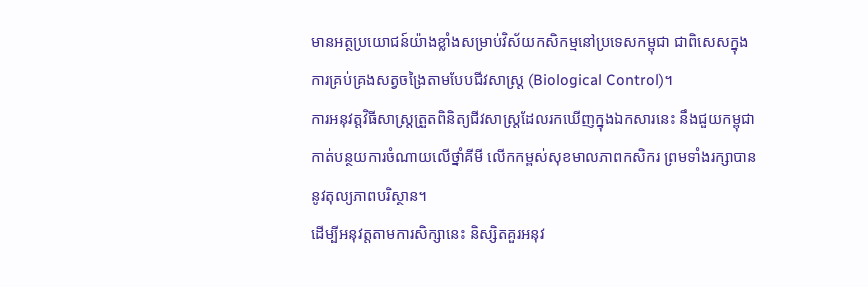មានអត្ថប្រយោជន៍យ៉ាងខ្លាំងសម្រាប់វិស័យកសិកម្មនៅប្រទេសកម្ពុជា ជាពិសេសក្នុងការគ្រប់គ្រងសត្វចង្រៃតាមបែបជីវសាស្ត្រ (Biological Control)។
ការអនុវត្តវិធីសាស្ត្រត្រួតពិនិត្យជីវសាស្ត្រដែលរកឃើញក្នុងឯកសារនេះ នឹងជួយកម្ពុជាកាត់បន្ថយការចំណាយលើថ្នាំគីមី លើកកម្ពស់សុខមាលភាពកសិករ ព្រមទាំងរក្សាបាននូវតុល្យភាពបរិស្ថាន។
ដើម្បីអនុវត្តតាមការសិក្សានេះ និស្សិតគួរអនុវ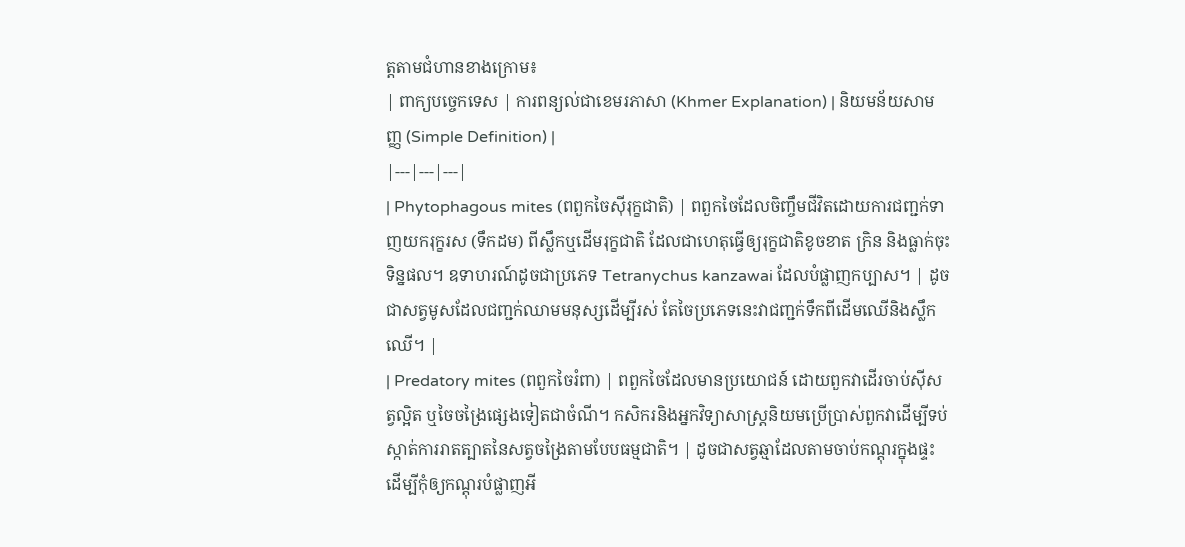ត្តតាមជំហានខាងក្រោម៖
| ពាក្យបច្ចេកទេស | ការពន្យល់ជាខេមរភាសា (Khmer Explanation) | និយមន័យសាមញ្ញ (Simple Definition) |
|---|---|---|
| Phytophagous mites (ពពួកចៃស៊ីរុក្ខជាតិ) | ពពួកចៃដែលចិញ្ចឹមជីវិតដោយការជញ្ជក់ទាញយករុក្ខរស (ទឹកដម) ពីស្លឹកឬដើមរុក្ខជាតិ ដែលជាហេតុធ្វើឲ្យរុក្ខជាតិខូចខាត ក្រិន និងធ្លាក់ចុះទិន្នផល។ ឧទាហរណ៍ដូចជាប្រភេទ Tetranychus kanzawai ដែលបំផ្លាញកប្បាស។ | ដូចជាសត្វមូសដែលជញ្ជក់ឈាមមនុស្សដើម្បីរស់ តែចៃប្រភេទនេះវាជញ្ជក់ទឹកពីដើមឈើនិងស្លឹកឈើ។ |
| Predatory mites (ពពួកចៃរំពា) | ពពួកចៃដែលមានប្រយោជន៍ ដោយពួកវាដើរចាប់ស៊ីសត្វល្អិត ឬចៃចង្រៃផ្សេងទៀតជាចំណី។ កសិករនិងអ្នកវិទ្យាសាស្ត្រនិយមប្រើប្រាស់ពួកវាដើម្បីទប់ស្កាត់ការរាតត្បាតនៃសត្វចង្រៃតាមបែបធម្មជាតិ។ | ដូចជាសត្វឆ្មាដែលតាមចាប់កណ្តុរក្នុងផ្ទះ ដើម្បីកុំឲ្យកណ្តុរបំផ្លាញអី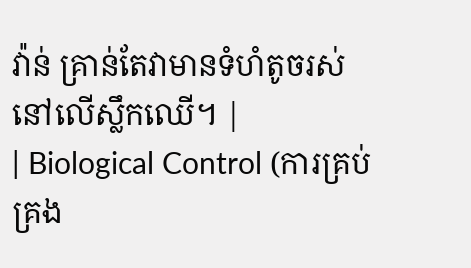វ៉ាន់ គ្រាន់តែវាមានទំហំតូចរស់នៅលើស្លឹកឈើ។ |
| Biological Control (ការគ្រប់គ្រង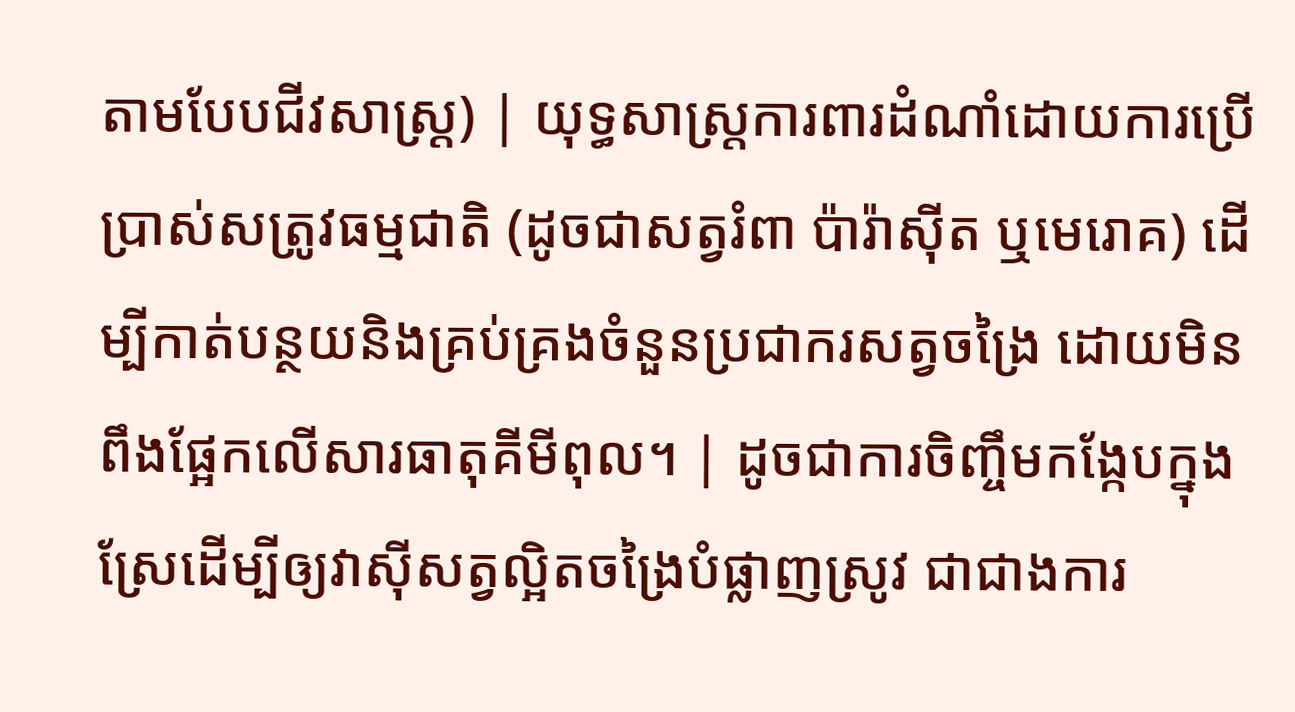តាមបែបជីវសាស្ត្រ) | យុទ្ធសាស្ត្រការពារដំណាំដោយការប្រើប្រាស់សត្រូវធម្មជាតិ (ដូចជាសត្វរំពា ប៉ារ៉ាស៊ីត ឬមេរោគ) ដើម្បីកាត់បន្ថយនិងគ្រប់គ្រងចំនួនប្រជាករសត្វចង្រៃ ដោយមិនពឹងផ្អែកលើសារធាតុគីមីពុល។ | ដូចជាការចិញ្ចឹមកង្កែបក្នុងស្រែដើម្បីឲ្យវាស៊ីសត្វល្អិតចង្រៃបំផ្លាញស្រូវ ជាជាងការ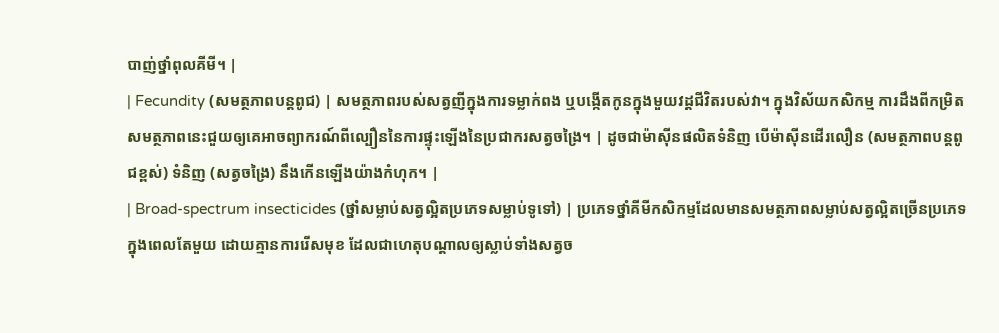បាញ់ថ្នាំពុលគីមី។ |
| Fecundity (សមត្ថភាពបន្តពូជ) | សមត្ថភាពរបស់សត្វញីក្នុងការទម្លាក់ពង ឬបង្កើតកូនក្នុងមួយវដ្តជីវិតរបស់វា។ ក្នុងវិស័យកសិកម្ម ការដឹងពីកម្រិតសមត្ថភាពនេះជួយឲ្យគេអាចព្យាករណ៍ពីល្បឿននៃការផ្ទុះឡើងនៃប្រជាករសត្វចង្រៃ។ | ដូចជាម៉ាស៊ីនផលិតទំនិញ បើម៉ាស៊ីនដើរលឿន (សមត្ថភាពបន្តពូជខ្ពស់) ទំនិញ (សត្វចង្រៃ) នឹងកើនឡើងយ៉ាងកំហុក។ |
| Broad-spectrum insecticides (ថ្នាំសម្លាប់សត្វល្អិតប្រភេទសម្លាប់ទូទៅ) | ប្រភេទថ្នាំគីមីកសិកម្មដែលមានសមត្ថភាពសម្លាប់សត្វល្អិតច្រើនប្រភេទក្នុងពេលតែមួយ ដោយគ្មានការរើសមុខ ដែលជាហេតុបណ្តាលឲ្យស្លាប់ទាំងសត្វច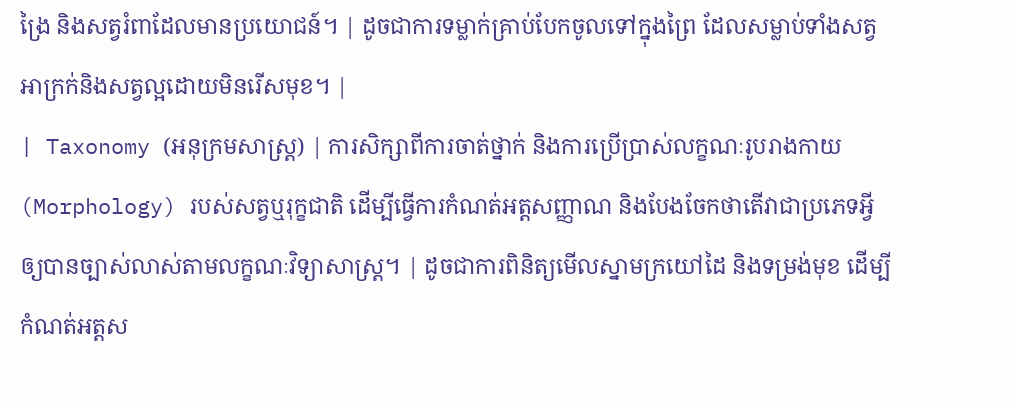ង្រៃ និងសត្វរំពាដែលមានប្រយោជន៍។ | ដូចជាការទម្លាក់គ្រាប់បែកចូលទៅក្នុងព្រៃ ដែលសម្លាប់ទាំងសត្វអាក្រក់និងសត្វល្អដោយមិនរើសមុខ។ |
| Taxonomy (អនុក្រមសាស្ត្រ) | ការសិក្សាពីការចាត់ថ្នាក់ និងការប្រើប្រាស់លក្ខណៈរូបរាងកាយ (Morphology) របស់សត្វឬរុក្ខជាតិ ដើម្បីធ្វើការកំណត់អត្តសញ្ញាណ និងបែងចែកថាតើវាជាប្រភេទអ្វីឲ្យបានច្បាស់លាស់តាមលក្ខណៈវិទ្យាសាស្ត្រ។ | ដូចជាការពិនិត្យមើលស្នាមក្រយៅដៃ និងទម្រង់មុខ ដើម្បីកំណត់អត្តស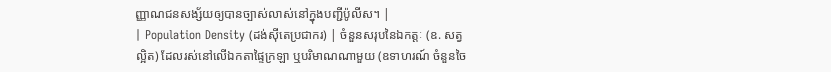ញ្ញាណជនសង្ស័យឲ្យបានច្បាស់លាស់នៅក្នុងបញ្ជីប៉ូលីស។ |
| Population Density (ដង់ស៊ីតេប្រជាករ) | ចំនួនសរុបនៃឯកត្តៈ (ឧ. សត្វល្អិត) ដែលរស់នៅលើឯកតាផ្ទៃក្រឡា ឬបរិមាណណាមួយ (ឧទាហរណ៍ ចំនួនចៃ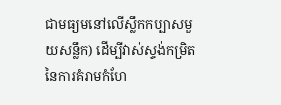ជាមធ្យមនៅលើស្លឹកកប្បាសមួយសន្លឹក) ដើម្បីវាស់ស្ទង់កម្រិតនៃការគំរាមកំហែ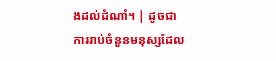ងដល់ដំណាំ។ | ដូចជាការរាប់ចំនួនមនុស្សដែល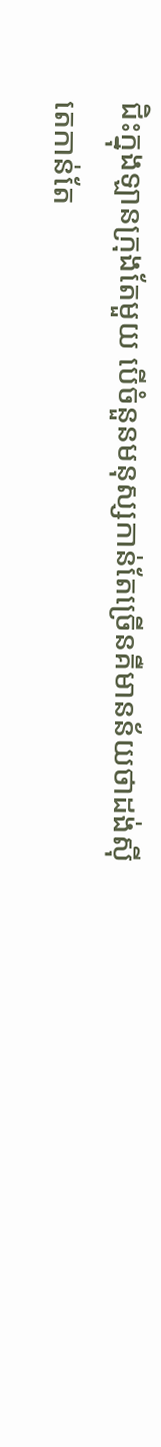ជិះក្នុងឡានក្រុងតែមួយ បើចំនួនមនុស្សកាន់តែច្រើនគឺមានន័យថាដង់ស៊ីតេកាន់តែ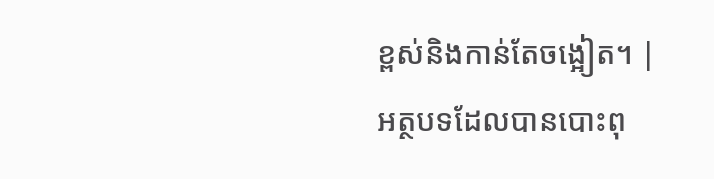ខ្ពស់និងកាន់តែចង្អៀត។ |
អត្ថបទដែលបានបោះពុ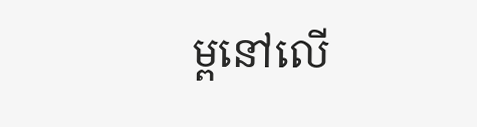ម្ពនៅលើ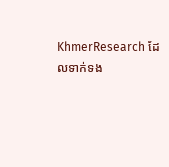KhmerResearch ដែលទាក់ទង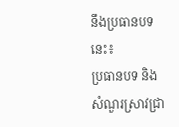នឹងប្រធានបទនេះ៖
ប្រធានបទ និងសំណួរស្រាវជ្រា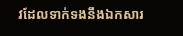វដែលទាក់ទងនឹងឯកសារ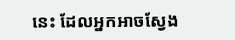នេះ ដែលអ្នកអាចស្វែង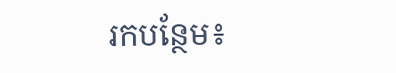រកបន្ថែម៖